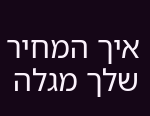איך המחיר שלך מגלה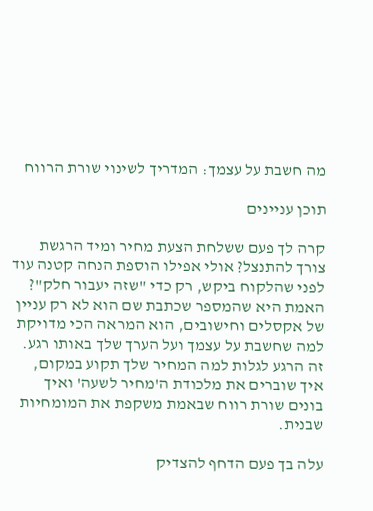מה חשבת על עצמך: המדריך לשינוי שורת הרווח

תוכן עניינים

קרה לך פעם ששלחת הצעת מחיר ומיד הרגשת צורך להתנצל? אולי אפילו הוספת הנחה קטנה עוד לפני שהלקוח ביקש, רק כדי "שזה יעבור חלק"? האמת היא שהמספר שכתבת שם הוא לא רק עניין של אקסלים וחישובים, הוא המראה הכי מדויקת למה שחשבת על עצמך ועל הערך שלך באותו רגע. זה הרגע לגלות למה המחיר שלך תקוע במקום, איך שוברים את מלכודת ה'מחיר לשעה' ואיך בונים שורת רווח שבאמת משקפת את המומחיות שבנית.

עלה בך פעם הדחף להצדיק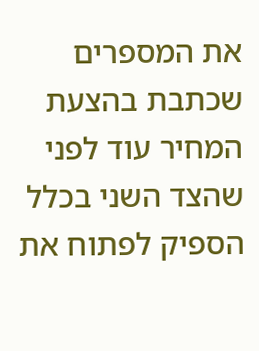את המספרים שכתבת בהצעת המחיר עוד לפני שהצד השני בכלל הספיק לפתוח את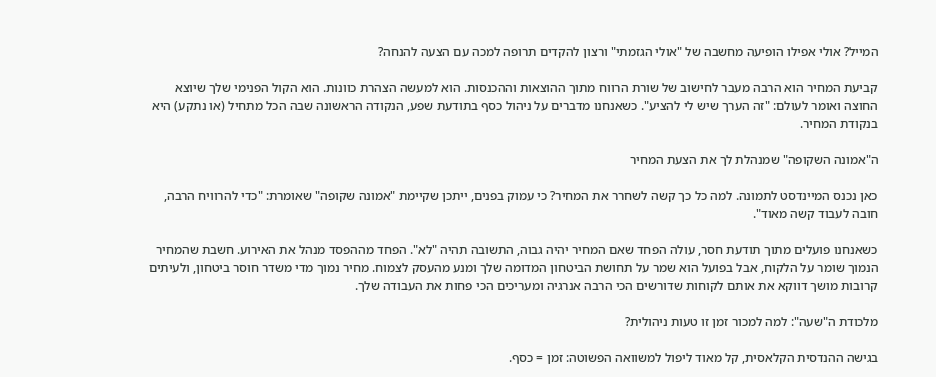המייל? אולי אפילו הופיעה מחשבה של "אולי הגזמתי" ורצון להקדים תרופה למכה עם הצעה להנחה?

קביעת המחיר הוא הרבה מעבר לחישוב של שורת הרווח מתוך ההוצאות וההכנסות. הוא למעשה הצהרת כוונות. הוא הקול הפנימי שלך שיוצא החוצה ואומר לעולם: "זה הערך שיש לי להציע". כשאנחנו מדברים על ניהול כסף בתודעת שפע, הנקודה הראשונה שבה הכל מתחיל (או נתקע) היא בנקודת המחיר.

ה"אמונה השקופה" שמנהלת לך את הצעת המחיר

כאן נכנס המיינדסט לתמונה. למה כל כך קשה לשחרר את המחיר? כי עמוק בפנים, ייתכן שקיימת "אמונה שקופה" שאומרת: "כדי להרוויח הרבה, חובה לעבוד קשה מאוד".

כשאנחנו פועלים מתוך תודעת חסר, עולה הפחד שאם המחיר יהיה גבוה, התשובה תהיה "לא". הפחד מההפסד מנהל את האירוע. חשבת שהמחיר הנמוך שומר על הלקוח, אבל בפועל הוא שמר על תחושת הביטחון המדומה שלך ומנע מהעסק לצמוח. מחיר נמוך מדי משדר חוסר ביטחון, ולעיתים קרובות מושך דווקא את אותם לקוחות שדורשים הכי הרבה אנרגיה ומעריכים הכי פחות את העבודה שלך.

מלכודת ה"שעה": למה למכור זמן זו טעות ניהולית?

בגישה ההנדסית הקלאסית, קל מאוד ליפול למשוואה הפשוטה: זמן = כסף.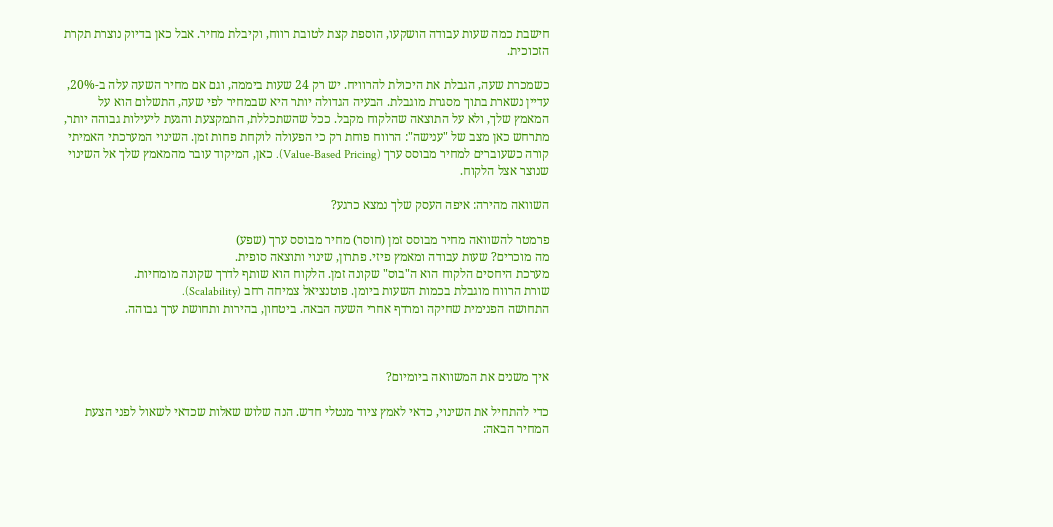חישבת כמה שעות עבודה הושקעו, הוספת קצת לטובת רווח, וקיבלת מחיר. אבל כאן בדיוק נוצרת תקרת הזכוכית.

כשמכרת שעה, הגבלת את היכולת להרוויח. יש רק 24 שעות ביממה, וגם אם מחיר השעה עלה ב-20%, עדיין נשארת בתוך מסגרת מוגבלת. הבעיה הגדולה יותר היא שבמחיר לפי שעה, התשלום הוא על המאמץ שלך, ולא על התוצאה שהלקוח מקבל. ככל שהשתכללת, התמקצעת והגעת ליעילות גבוהה יותר, מתרחש כאן מצב של "ענישה": הרווח פוחת רק כי הפעולה לוקחת פחות זמן. השינוי המערכתי האמיתי קורה כשעוברים למחיר מבוסס ערך (Value-Based Pricing). כאן, המיקוד עובר מהמאמץ שלך אל השינוי שנוצר אצל הלקוח.

השוואה מהירה: איפה העסק שלך נמצא כרגע?

פרמטר להשוואה מחיר מבוסס זמן (חוסר) מחיר מבוסס ערך (שפע)
מה מוכרים? שעות עבודה ומאמץ פיזי. פתרון, שינוי ותוצאה סופית.
מערכת היחסים הלקוח הוא ה"בוס" שקונה זמן. הלקוח הוא שותף לדרך שקונה מומחיות.
שורת הרווח מוגבלת בכמות השעות ביומן. פוטנציאל צמיחה רחב (Scalability).
התחושה הפנימית שחיקה ומרדף אחרי השעה הבאה. ביטחון, בהירות ותחושת ערך גבוהה.



איך משנים את המשוואה ביומיום?

כדי להתחיל את השינוי, כדאי לאמץ ציוד מנטלי חדש. הנה שלוש שאלות שכדאי לשאול לפני הצעת המחיר הבאה: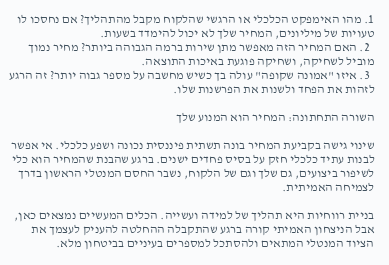1. מהו האימפקט הכלכלי או הרגשי שהלקוח מקבל מהתהליך? אם נחסכו לו טעויות של מיליונים, המחיר שלך לא יכול להימדד בשעות.
  2. האם המחיר הזה מאפשר מתן שירות ברמה הגבוהה ביותר? מחיר נמוך מוביל לשחיקה, ושחיקה פוגעת באיכות התוצאה.
  3. איזו "אמונה שקופה" עולה בך כשיש מחשבה על מספר גבוה יותר? זה הרגע לזהות את הפחד ולשנות את הפרשנות שלו.

השורה התחתונה: המחיר הוא המנוע שלך

שינוי גישה בקביעת המחיר בונה תשתית פיננסית נכונה ושפע כלכלי. אי אפשר לבנות עתיד כלכלי חזק על בסיס פחדים ישנים. ברגע שהבנת שהמחיר הוא כלי לשיפור ביצועים, גם שלך וגם של הלקוח, נשבר החסם המנטלי הראשון בדרך לצמיחה האמיתית.

בניית רווחיות היא תהליך של למידה ועשייה. הכלים המעשיים נמצאים כאן, אבל הניצחון האמיתי קורה ברגע שהתקבלה ההחלטה להעניק לעצמך את הציוד המנטלי המתאים ולהסתכל למספרים בעיניים בביטחון מלא.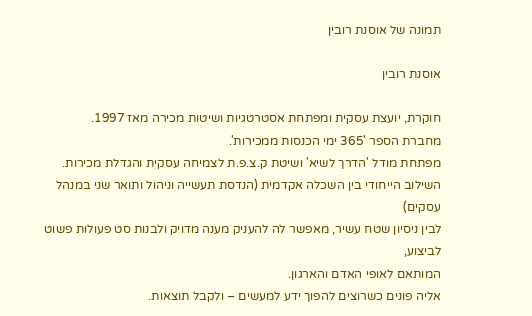תמונה של אוסנת רובין

אוסנת רובין

חוקרת, יועצת עסקית ומפתחת אסטרטגיות ושיטות מכירה מאז 1997.
מחברת הספר '365 ימי הכנסות ממכירות'.
מפתחת מודל 'הדרך לשיא' ושיטת ק.צ.פ.ת לצמיחה עסקית והגדלת מכירות.
השילוב הייחודי בין השכלה אקדמית (הנדסת תעשייה וניהול ותואר שני במנהל עסקים)
לבין ניסיון שטח עשיר, מאפשר לה להעניק מענה מדויק ולבנות סט פעולות פשוט לביצוע,
המותאם לאופי האדם והארגון.
אליה פונים כשרוצים להפוך ידע למעשים – ולקבל תוצאות.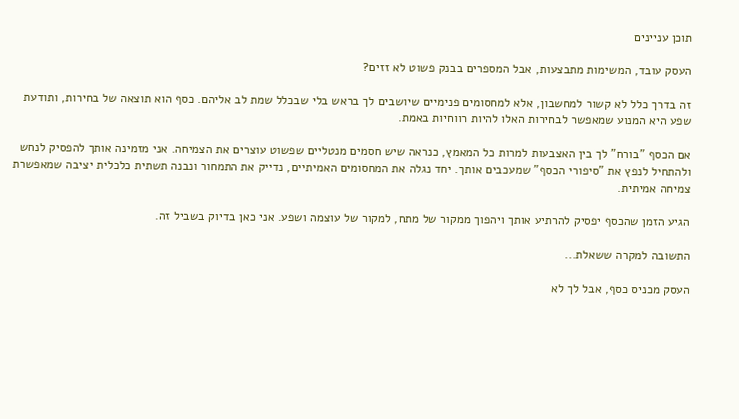תוכן עניינים

העסק עובד, המשימות מתבצעות, אבל המספרים בבנק פשוט לא זזים?

זה בדרך כלל לא קשור למחשבון, אלא למחסומים פנימיים שיושבים לך בראש בלי שבכלל שמת לב אליהם. כסף הוא תוצאה של בחירות, ותודעת שפע היא המנוע שמאפשר לבחירות האלו להיות רווחיות באמת.

אם הכסף "בורח" לך בין האצבעות למרות כל המאמץ, כנראה שיש חסמים מנטליים שפשוט עוצרים את הצמיחה. אני מזמינה אותך להפסיק לנחש ולהתחיל לנפץ את "סיפורי הכסף" שמעכבים אותך. יחד נגלה את המחסומים האמיתיים, נדייק את התמחור ונבנה תשתית כלכלית יציבה שמאפשרת צמיחה אמיתית.

הגיע הזמן שהכסף יפסיק להרתיע אותך ויהפוך ממקור של מתח, למקור של עוצמה ושפע. אני כאן בדיוק בשביל זה.

התשובה למקרה ששאלת...

העסק מכניס כסף, אבל לך לא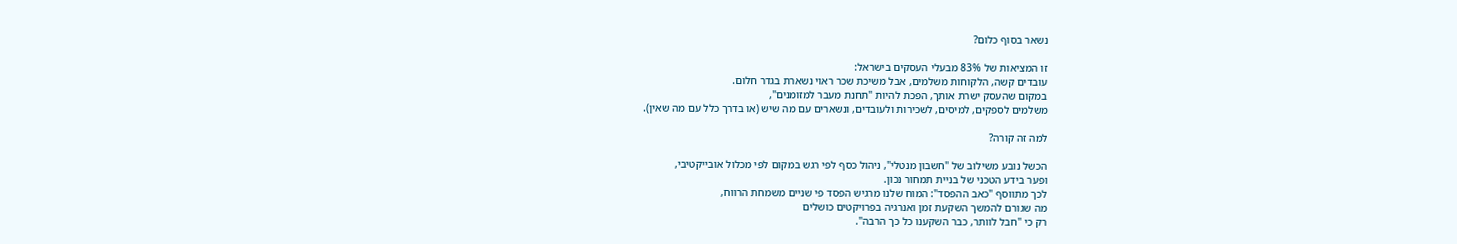נשאר בסוף כלום?

זו המציאות של 83% מבעלי העסקים בישראל:
עובדים קשה, הלקוחות משלמים, אבל משיכת שכר ראוי נשארת בגדר חלום.
במקום שהעסק ישרת אותך, הפכת להיות "תחנת מעבר למזומנים",
משלמים לספקים, למיסים, לשכירות ולעובדים, ונשארים עם מה שיש (או בדרך כלל עם מה שאין).

למה זה קורה?

הכשל נובע משילוב של "חשבון מנטלי", ניהול כסף לפי רגש במקום לפי מכלול אובייקטיבי,
ופער בידע הטכני של בניית תמחור נכון.
לכך מתווסף "כאב ההפסד": המוח שלנו מרגיש הפסד פי שניים משמחת הרווח,
מה שגורם להמשך השקעת זמן ואנרגיה בפרויקטים כושלים
רק כי "חבל לוותר, כבר השקענו כל כך הרבה".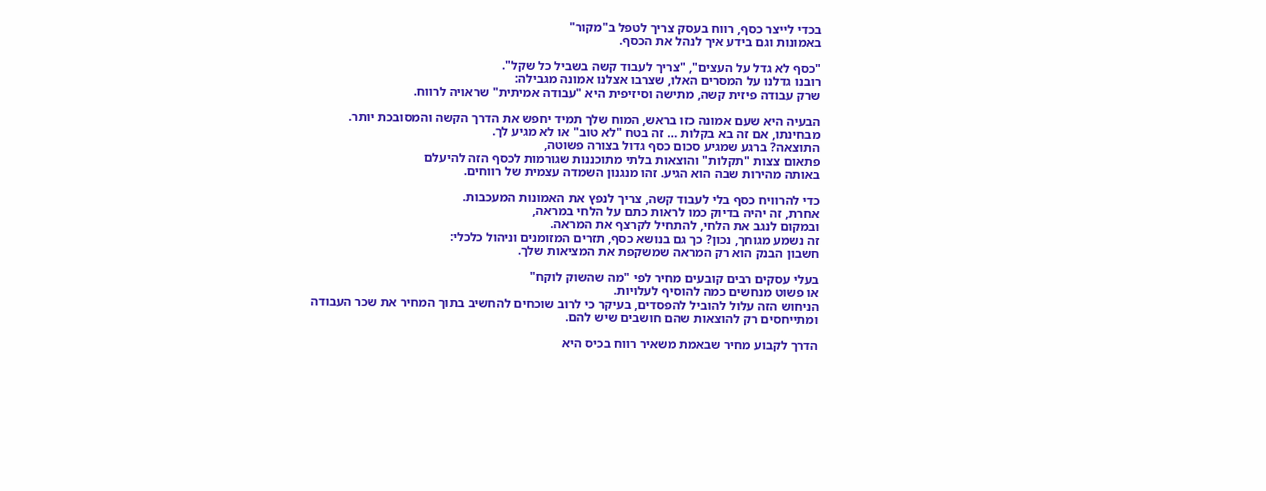בכדי לייצר כסף, רווח בעסק צריך לטפל ב"מקור"
באמונות וגם בידע איך לנהל את הכסף.

"כסף לא גדל על העצים", "צריך לעבוד קשה בשביל כל שקל".
רובנו גדלנו על המסרים האלו, שצרבו אצלנו אמונה מגבילה:
שרק עבודה פיזית קשה, מתישה וסיזיפית היא "עבודה אמיתית" שראויה לרווח.

הבעיה היא שעם אמונה כזו בראש, המוח שלך תמיד יחפש את הדרך הקשה והמסובכת יותר.
מבחינתו, אם זה בא בקלות … זה בטח "לא טוב" או לא מגיע לך.
התוצאה? ברגע שמגיע סכום כסף גדול בצורה פשוטה,
פתאום צצות "תקלות" והוצאות בלתי מתוכננות שגורמות לכסף הזה להיעלם
באותה מהירות שבה הוא הגיע. זהו מנגנון השמדה עצמית של רווחים.

כדי להרוויח כסף בלי לעבוד קשה, צריך לנפץ את האמונות המעכבות.
אחרת, זה יהיה בדיוק כמו לראות כתם על הלחי במראה,
ובמקום לנגב את הלחי, להתחיל לקרצף את המראה.
זה נשמע מגוחך, נכון? כך גם בנושא כסף, תזרים המזומנים וניהול כלכלי:
חשבון הבנק הוא רק המראה שמשקפת את המציאות שלך.

בעלי עסקים רבים קובעים מחיר לפי "מה שהשוק לוקח"
או פשוט מנחשים כמה להוסיף לעלויות.
הניחוש הזה עלול להוביל להפסדים, בעיקר כי לרוב שוכחים להחשיב בתוך המחיר את שכר העבודה
ומתייחסים רק להוצאות שהם חושבים שיש להם.

הדרך לקבוע מחיר שבאמת משאיר רווח בכיס היא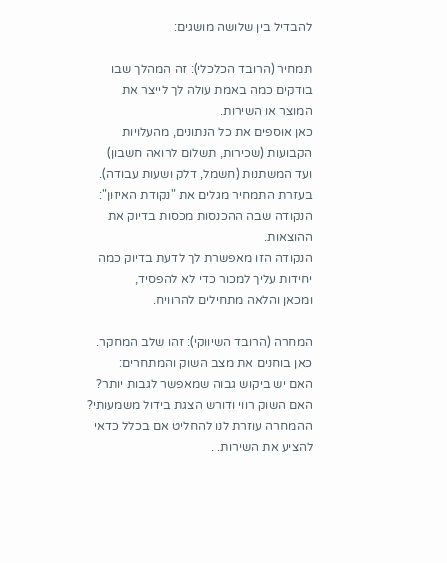להבדיל בין שלושה מושגים:

תמחיר (הרובד הכלכלי): זה המהלך שבו בודקים כמה באמת עולה לך לייצר את המוצר או השירות.
כאן אוספים את כל הנתונים, מהעלויות הקבועות (שכירות, תשלום לרואה חשבון)
ועד המשתנות (חשמל, דלק ושעות עבודה).
בעזרת התמחיר מגלים את "נקודת האיזון": הנקודה שבה ההכנסות מכסות בדיוק את ההוצאות.
הנקודה הזו מאפשרת לך לדעת בדיוק כמה יחידות עליך למכור כדי לא להפסיד,
ומכאן והלאה מתחילים להרוויח.

המחרה (הרובד השיווקי): זהו שלב המחקר. כאן בוחנים את מצב השוק והמתחרים:
האם יש ביקוש גבוה שמאפשר לגבות יותר? האם השוק רווי ודורש הצגת בידול משמעותי?
ההמחרה עוזרת לנו להחליט אם בכלל כדאי להציע את השירות. .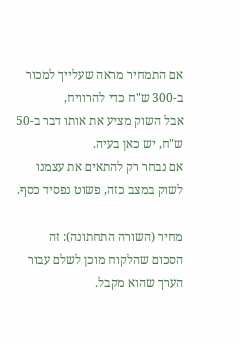אם התמחיר מראה שעלייך למכור ב-300 ש"ח כדי להרוויח,
אבל השוק מציע את אותו דבר ב-50 ש"ח, יש כאן בעיה.
אם נבחר רק להתאים את עצמנו לשוק במצב כזה, פשוט נפסיד כסף.

מחיר (השורה התחתונה): זה הסכום שהלקוח מוכן לשלם עבור הערך שהוא מקבל.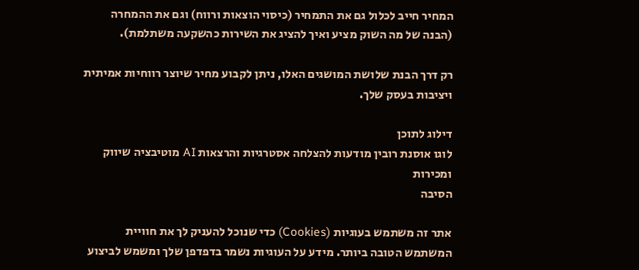המחיר חייב לכלול גם את התמחיר (כיסוי הוצאות ורווח) וגם את ההמחרה
(הבנה של מה השוק מציע ואיך להציג את השירות כהשקעה משתלמת).

רק דרך הבנת שלושת המושגים האלו, ניתן לקבוע מחיר שיוצר רווחיות אמיתית ויציבות בעסק שלך.

דילוג לתוכן
לוגו אוסנת רובין מודעות להצלחה אסטרגיות והרצאות AI מוטיבציה שיווק ומכירות
הסיבה

אתר זה משתמש בעוגיות (Cookies) כדי שנוכל להעניק לך את חוויית המשתמש הטובה ביותר. מידע על העוגיות נשמר בדפדפן שלך ומשמש לביצוע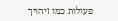פעולות כמו זיהויך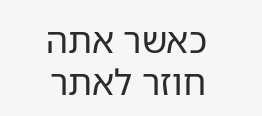כאשר אתה חוזר לאתר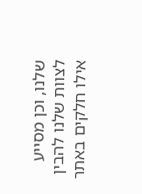שלנו, וכן מסייע לצוות שלנו להבין אילו חלקים באתר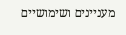מעניינים ושימושיים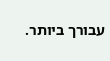עבורך ביותר.